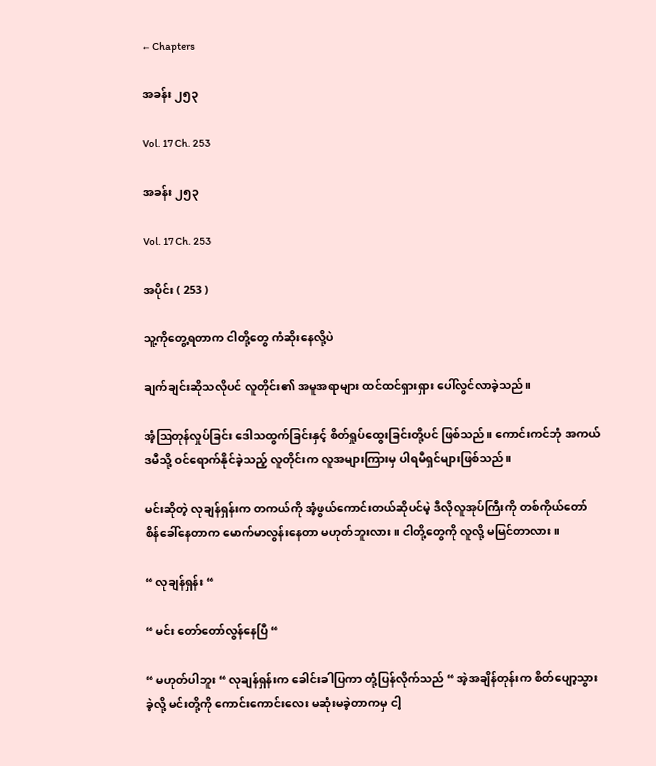← Chapters

အခန်း ၂၅၃

Vol. 17 Ch. 253

အခန်း ၂၅၃

Vol. 17 Ch. 253

အပိုင်း ( 253 )

သူ့ကိုတွေ့ရတာက ငါတို့တွေ ကံဆိုးနေလို့ပဲ

ချက်ချင်းဆိုသလိုပင် လူတိုင်း၏ အမူအရာများ ‌ထင်ထင်ရှားရှား ပေါ်လွင်လာခဲ့သည်။

အံ့ဩတုန်လှုပ်ခြင်း ဒေါသထွက်ခြင်းနှင့် စိတ်ရှုပ်ထွေးခြင်းတို့ပင် ဖြစ်သည်။ ကောင်းကင်ဘုံ အကယ်ဒမီသို့ ဝင်ရောက်နိုင်ခဲ့သည့် လူတိုင်းက လူအများကြားမှ ပါရမီရှင်များဖြစ်သည်။

မင်းဆိုတဲ့ လုချန်ရှန်းက တကယ်ကို အံ့ဖွယ်ကောင်းတယ်ဆိုပင်မဲ့ ဒီလိုလူအုပ်ကြီးကို တစ်ကိုယ်တော် စိန်ခေါ်နေတာက မောက်မာလွန်းနေတာ မဟုတ်ဘူးလား။ ငါတို့တွေကို လူလို့ မမြင်တာလား။

“ လုချန်ရှန်း “

“ မင်း တော်တော်လွန်နေပြီ “

“ မဟုတ်ပါဘူး “ လုချန်ရှန်းက ခေါင်းခါပြကာ တုံ့ပြန်လိုက်သည် “ အဲ့အချိန်တုန်းက စိတ်ပျော့သွားခဲ့လို့ မင်းတို့ကို ကောင်းကောင်းလေး မဆုံးမခဲ့တာကမှ ငါ့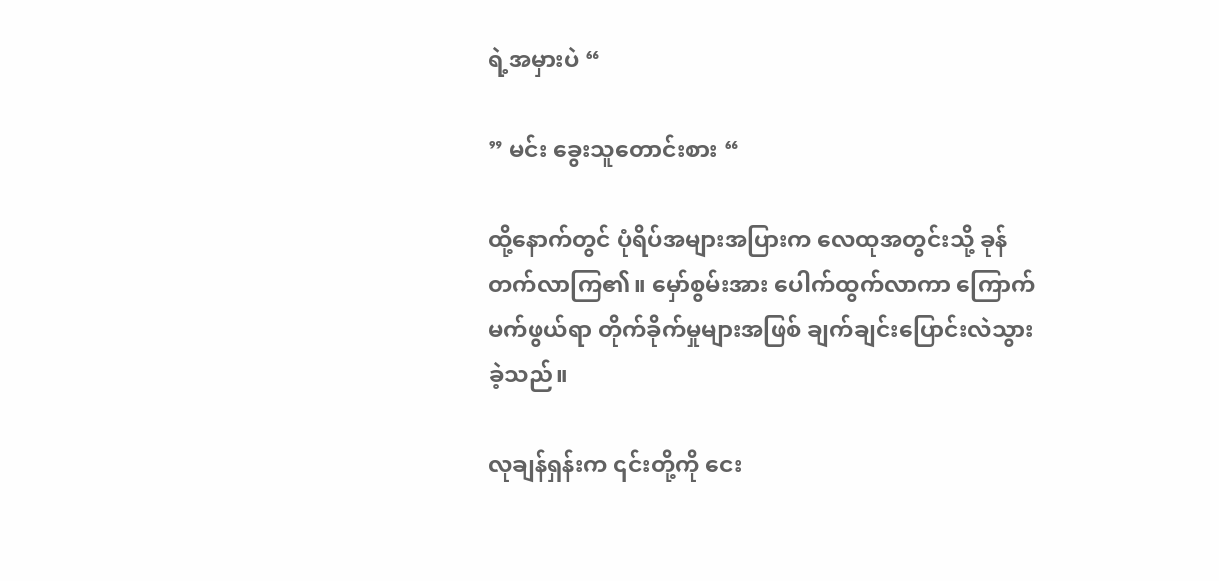ရဲ့အမှားပဲ “

” မင်း ခွေးသူတောင်းစား “

ထို့‌နောက်တွင် ပုံရိပ်အများအပြားက လေထုအတွင်းသို့ ခုန်တက်လာကြ၏။ မှော်စွမ်းအား ပေါက်ထွက်လာကာ ကြောက်မက်ဖွယ်ရာ တိုက်ခိုက်မှုများအဖြစ် ချက်ချင်းပြောင်းလဲသွားခဲ့သည်။

လုချန်ရှန်းက ၎င်းတို့ကို ငေး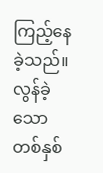ကြည့်နေခဲ့သည်။ လွန်ခဲ့သော တစ်နှစ်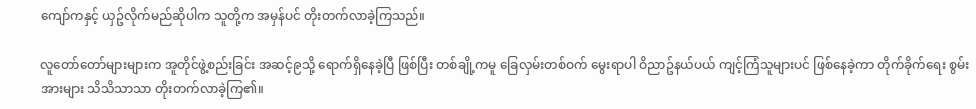ကျော်ကနှင့် ယှဥ်လိုက်မည်ဆိုပါက သူတို့က အမှန်ပင် တိုးတက်လာခဲ့ကြသည်။

လူတော်တော်များများက အူတိုင်ဖွဲ့စည်းခြင်း အဆင့်၉သို့ ရောက်ရှိနေခဲ့ပြီ ဖြစ်ပြီး တစ်ချို့ကမူ ခြေလှမ်းတစ်ဝက် မွေးရာပါ ဝိညာဥ်နယ်ပယ် ကျင့်ကြံသူများပင် ဖြစ်နေခဲ့ကာ တိုက်ခိုက်ရေး စွမ်းအားများ သိသိသာသာ တိုးတက်လာခဲ့ကြ၏။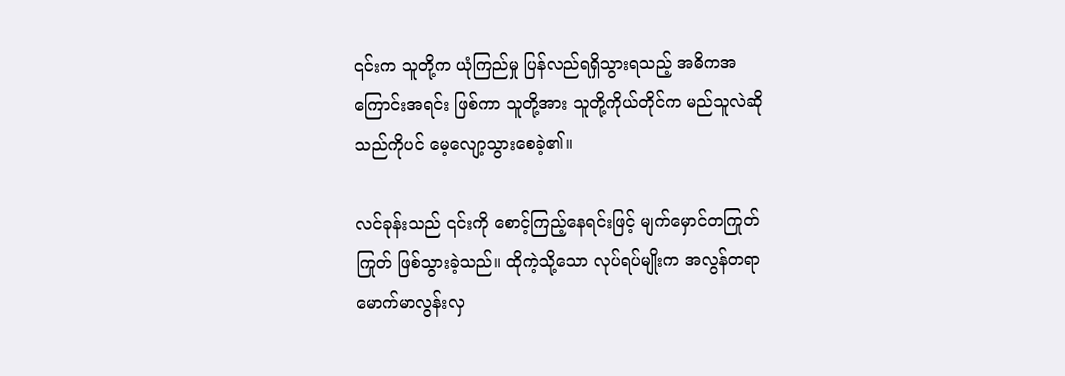၎င်းက သူတို့က ယုံကြည်မှု ပြန်လည်ရရှိသွားရသည့် အဓိကအကြောင်းအရင်း ဖြစ်ကာ သူတို့အား သူတို့ကိုယ်တိုင်က မည်သူလဲဆိုသည်ကိုပင် မေ့လျော့သွားစေခဲ့၏။

လင်ခုန်းသည် ၎င်းကို စောင့်ကြည့်နေရင်းဖြင့် မျက်မှောင်တကြုတ်ကြုတ် ဖြစ်သွားခဲ့သည်။ ထိုကဲ့သို့သော လုပ်ရပ်မျိုးက အလွန်တရာ မောက်မာလွန်းလှ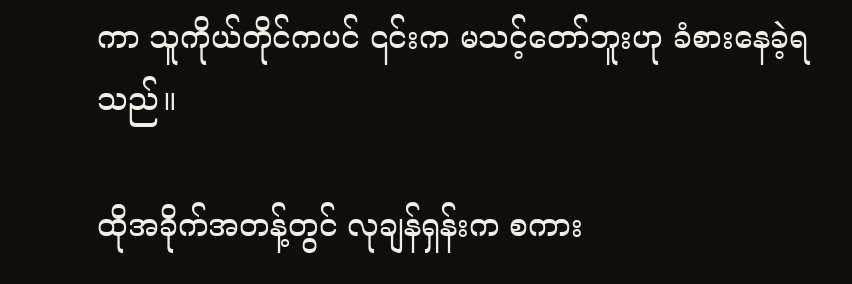ကာ သူကိုယ်တိုင်ကပင် ၎င်းက မသင့်တော်ဘူးဟု ခံစားနေခဲ့ရသည်။

ထိုအခိုက်အတန့်တွင် လုချန်ရှန်းက စကား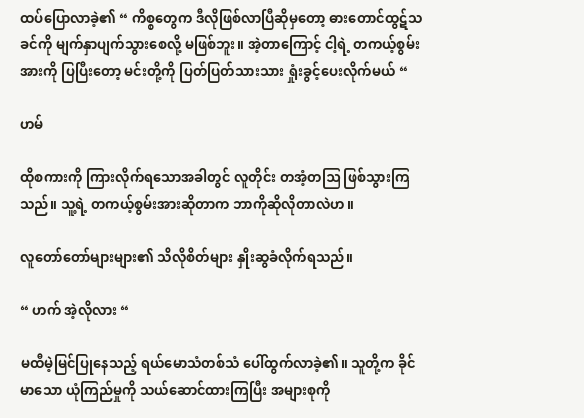ထပ်ပြောလာခဲ့၏ “ ကိစ္စတွေက ဒီလိုဖြစ်လာပြီဆိုမှတော့ ဓားတောင်ထွဋ်သခင်ကို မျက်နှာပျက်သွားစေလို့ မဖြစ်ဘူး။ အဲ့တာကြောင့် ငါ့ရဲ့ တကယ့်စွမ်းအားကို ပြပြီးတော့ မင်းတို့ကို ပြတ်ပြတ်သားသား ရှုံးခွင့်ပေးလိုက်မယ် “

ဟမ်

ထိုစကားကို ကြားလိုက်ရသောအခါတွင် လူတိုင်း တအံ့တဩ ဖြစ်သွားကြသည်။ သူ့ရဲ့ တကယ့်စွမ်းအားဆိုတာက ဘာကိုဆိုလိုတာလဲဟ။

လူတော်တော်များများ၏ သိလိုစိတ်များ နှိုးဆွခံလိုက်ရသည်။

“ ဟက် အဲ့လိုလား “

မထီမဲ့မြင်ပြုနေသည့် ရယ်မောသံတစ်သံ ပေါ်ထွက်လာခဲ့၏။ သူတို့က ခိုင်မာသော ယုံကြည်မှုကို သယ်ဆောင်ထားကြပြီး အများစုကို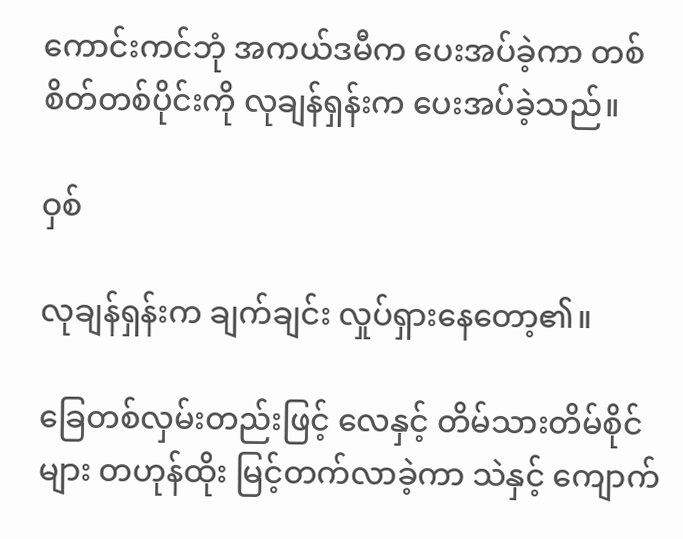ကောင်းကင်ဘုံ အကယ်ဒမီက ပေးအပ်ခဲ့ကာ တစ်စိတ်တစ်ပိုင်းကို လုချန်ရှန်းက ပေးအပ်ခဲ့သည်။

ဝှစ်

လုချန်ရှန်းက ချက်ချင်း လှုပ်ရှားနေတော့၏။

ခြေတစ်လှမ်းတည်းဖြင့် လေနှင့် တိမ်သားတိမ်စိုင်များ တဟုန်ထိုး မြင့်တက်လာခဲ့ကာ သဲနှင့် ကျောက်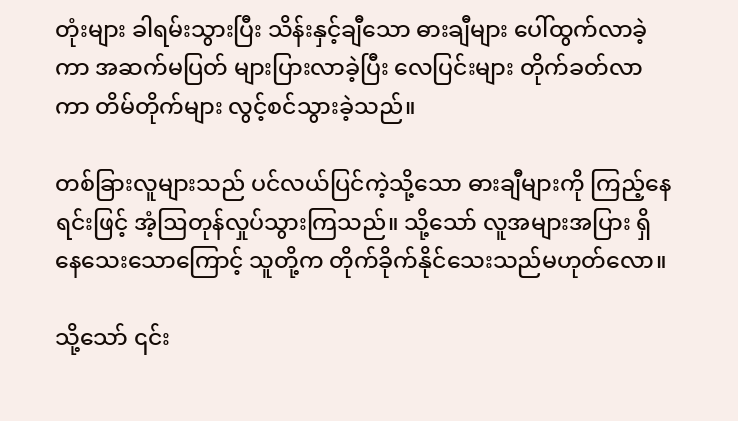တုံးများ ခါရမ်းသွားပြီး သိန်းနှင့်ချီသော ဓားချီများ ပေါ်ထွက်လာခဲ့ကာ အဆက်မပြတ် များပြားလာခဲ့ပြီး လေပြင်းများ တိုက်ခတ်လာကာ တိမ်တိုက်များ လွင့်စင်သွားခဲ့သည်။

တစ်ခြားလူများသည် ပင်လယ်ပြင်ကဲ့သို့သော ဓားချီများကို ကြည့်နေရင်းဖြင့် အံ့ဩတုန်လှုပ်သွားကြသည်။ သို့သော် လူအများအပြား ရှိနေသေးသောကြောင့် သူတို့က တိုက်ခိုက်နိုင်သေးသည်မဟုတ်လော။

သို့သော် ၎င်း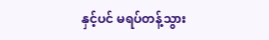နှင့်ပင် မရပ်တန့်သွား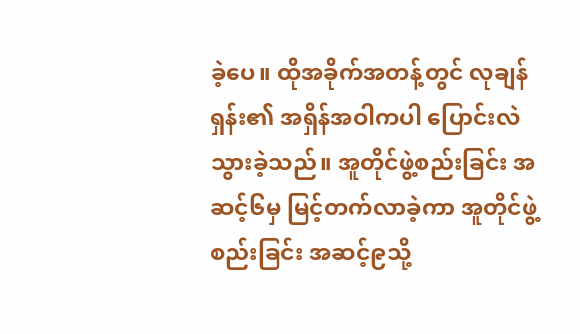ခဲ့ပေ။ ထိုအခိုက်အတန့်တွင် လုချန်ရှန်း၏ အရှိန်အဝါကပါ ပြောင်းလဲသွားခဲ့သည်။ အူတိုင်ဖွဲ့စည်းခြင်း အဆင့်၆မှ မြင့်တက်လာခဲ့ကာ အူတိုင်ဖွဲ့စည်းခြင်း အဆင့်၉သို့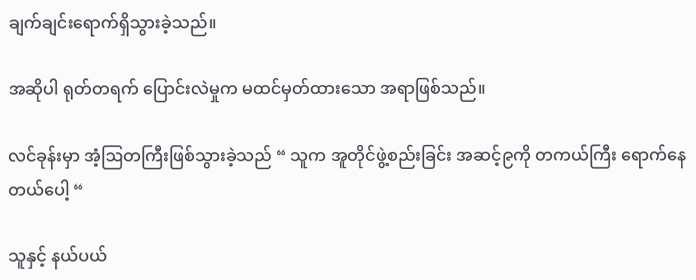ချက်ချင်းရောက်ရှိသွားခဲ့သည်။

အဆိုပါ ရုတ်တရက် ပြောင်းလဲမှုက မထင်မှတ်ထားသော အရာဖြစ်သည်။

လင်ခုန်းမှာ အံ့ဩတကြီးဖြစ်သွားခဲ့သည် “ သူက အူတိုင်ဖွဲ့စည်းခြင်း အဆင့်၉ကို တကယ်ကြီး ရောက်နေတယ်ပေါ့ “

သူနှင့် နယ်ပယ်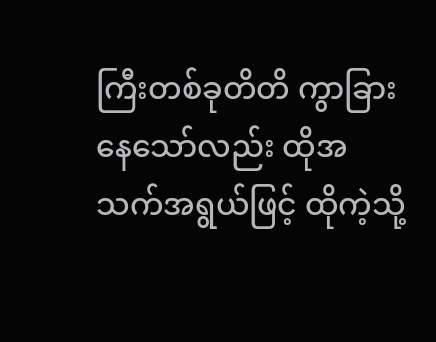ကြီးတစ်ခုတိတိ ကွာခြားနေသော်လည်း ထိုအသက်အရွယ်ဖြင့် ထိုကဲ့သို့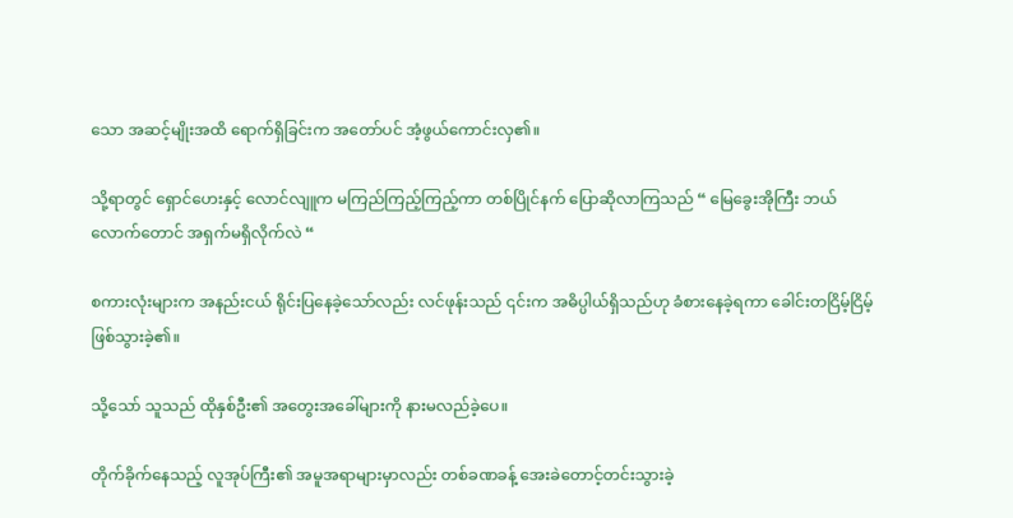သော အဆင့်မျိုးအထိ ရောက်ရှိခြင်းက အတော်ပင် အံ့ဖွယ်ကောင်းလှ၏။

သို့ရာတွင် ရှောင်ဟေးနှင့် လောင်လျူက မကြည်ကြည့်ကြည့်ကာ တစ်ပြိုင်နက် ပြောဆိုလာကြသည် “ မြေခွေးအိုကြီး ဘယ်လောက်တောင် အရှက်မရှိလိုက်လဲ “

စကားလုံးများက အနည်းငယ် ရိုင်းပြနေခဲ့သော်လည်း လင်ဖုန်းသည် ၎င်းက အဓိပ္ပါယ်ရှိသည်ဟု ခံစားနေခဲ့ရကာ ခေါင်းတငြိမ့်ငြိမ့် ဖြစ်သွားခဲ့၏။

သို့သော် သူသည် ထိုနှစ်ဦး၏ အတွေးအခေါ်များကို နားမလည်ခဲ့ပေ။

တိုက်ခိုက်နေသည့် လူအုပ်ကြီး၏ အမူအရာများမှာလည်း တစ်ခဏခန့် အေးခဲတောင့်တင်းသွားခဲ့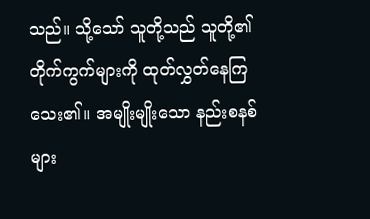သည်။ သို့သော် သူတို့သည် သူတို့၏ တိုက်ကွက်များကို ထုတ်လွှတ်နေကြသေး၏။ အမျိုးမျိုးသော နည်းစနစ်များ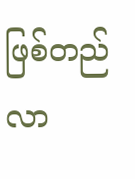ဖြစ်တည်လာ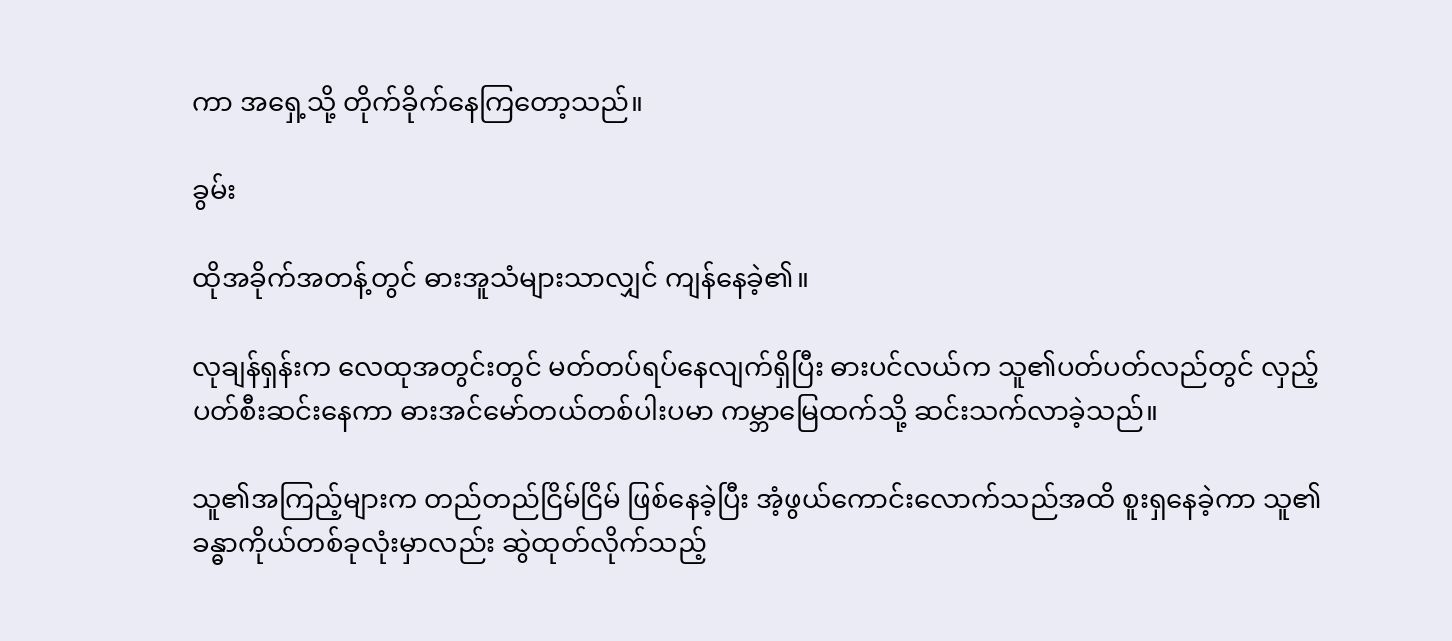ကာ အရှေ့သို့ တိုက်ခိုက်နေကြတော့သည်။

ခွမ်း

ထိုအခိုက်အတန့်တွင် ဓားအူသံများသာလျှင် ကျန်နေခဲ့၏။

လုချန်ရှန်းက လေထုအတွင်းတွင် မတ်တပ်ရပ်နေလျက်ရှိပြီး ဓားပင်လယ်က သူ၏ပတ်ပတ်လည်တွင် လှည့်ပတ်စီးဆင်းနေကာ ဓားအင်မော်တယ်တစ်ပါးပမာ ကမ္ဘာမြေထက်သို့ ဆင်းသက်လာခဲ့သည်။

သူ၏အကြည့်များက တည်တည်ငြိမ်ငြိမ် ဖြစ်နေခဲ့ပြီး အံ့ဖွယ်ကောင်းလောက်သည်အထိ စူးရှနေခဲ့ကာ သူ၏ ခန္ဓာကိုယ်တစ်ခုလုံးမှာလည်း ဆွဲထုတ်လိုက်သည့်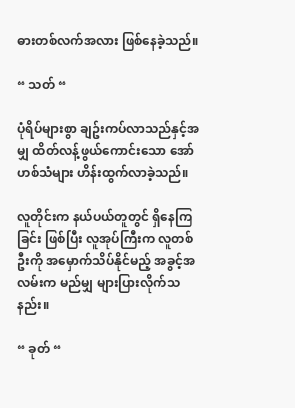ဓားတစ်လက်အလား ဖြစ်နေခဲ့သည်။

“ သတ် “

ပုံရိပ်များစွာ ချဥ်းကပ်လာသည်နှင့်အမျှ ထိတ်လန့်ဖွယ်ကောင်းသော အော်ဟစ်သံများ ဟိန်းထွက်လာခဲ့သည်။

လူတိုင်းက နယ်ပယ်တူတွင် ရှိနေကြခြင်း ဖြစ်ပြီး လူအုပ်ကြီးက လူတစ်ဦးကို အမှောက်သိပ်နိုင်မည့် အခွင့်အလမ်းက မည်မျှ များပြားလိုက်သနည်း။

“ ခုတ် “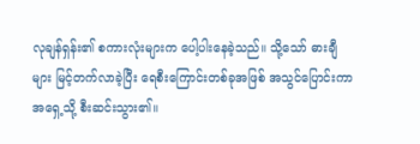လုချန်ရှန်း၏ စကားလုံးများက ပေါ့ပါးနေခဲ့သည်။ သို့သော် ဓားချီများ မြင့်တက်လာခဲ့ပြီး ‌ရေစီးကြောင်းတစ်ခုအဖြစ် အသွင်ပြောင်းကာ အရှေ့သို့ စီးဆင်းသွား၏။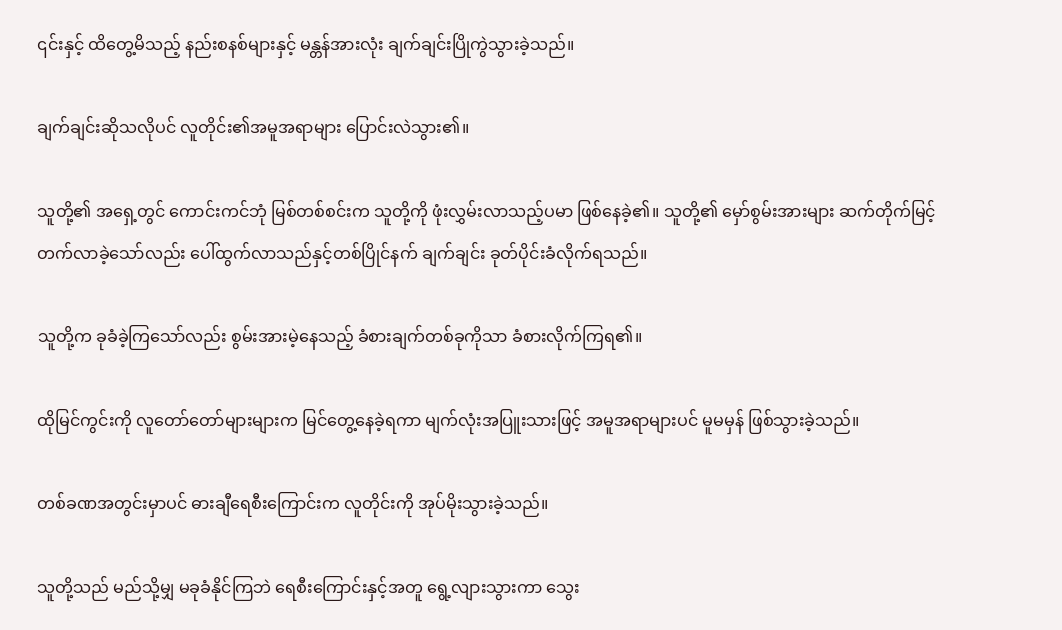၎င်းနှင့် ထိတွေ့မိသည့် နည်းစနစ်များနှင့် မန္တန်အားလုံး ချက်ချင်းပြိုကွဲသွားခဲ့သည်။

ချက်ချင်းဆိုသလိုပင် လူတိုင်း၏အမူအရာများ ပြောင်းလဲသွား၏။

သူတို့၏ အရှေ့တွင် ကောင်းကင်ဘုံ မြစ်တစ်စင်းက သူတို့ကို ဖုံးလွှမ်းလာသည့်ပမာ ဖြစ်နေခဲ့၏။ သူတို့၏ မှော်စွမ်းအားများ ဆက်တိုက်မြင့်တက်လာခဲ့သော်လည်း ပေါ်ထွက်လာသည်နှင့်တစ်ပြိုင်နက် ချက်ချင်း ခုတ်ပိုင်းခံလိုက်ရသည်။

သူတို့က ခုခံခဲ့ကြသော်လည်း စွမ်းအားမဲ့နေသည့် ခံစားချက်တစ်ခုကိုသာ ခံစားလိုက်ကြရ၏။

ထိုမြင်ကွင်းကို လူတော်တော်များများက မြင်တွေ့နေခဲ့ရကာ မျက်လုံးအပြူးသားဖြင့် အမူအရာများပင် မူမမှန် ဖြစ်သွားခဲ့သည်။

တစ်ခဏအတွင်းမှာပင် ဓားချီရေစီးကြောင်းက လူတိုင်းကို အုပ်မိုးသွားခဲ့သည်။

သူတို့သည် မည်သို့မျှ မခုခံနိုင်ကြဘဲ ရေစီးကြောင်းနှင့်အတူ ရွေ့လျားသွားကာ သွေး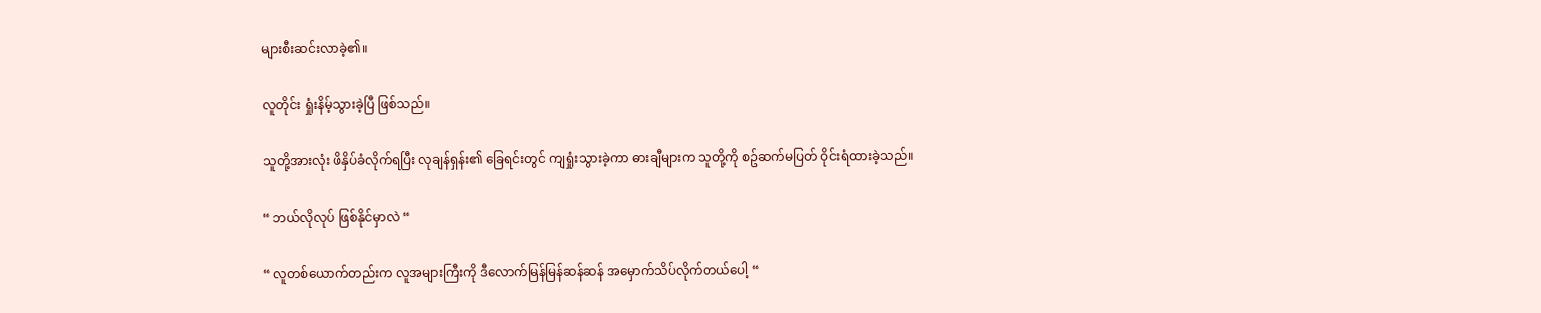များစီးဆင်းလာခဲ့၏။

လူတိုင်း ရှုံးနိမ့်သွားခဲ့ပြီ ဖြစ်သည်။

သူတို့အားလုံး ဖိနှိပ်ခံလိုက်ရပြီး လုချန်ရှန်း၏ ခြေရင်းတွင် ကျရှုံးသွားခဲ့ကာ ဓားချီများက သူတို့ကို စဥ်ဆက်မပြတ် ဝိုင်းရံထားခဲ့သည်။

“ ဘယ်လိုလုပ် ဖြစ်နိုင်မှာလဲ “

“ လူတစ်ယောက်တည်းက လူအများကြီးကို ဒီလောက်မြန်မြန်ဆန်ဆန် အမှောက်သိပ်လိုက်တယ်ပေါ့ “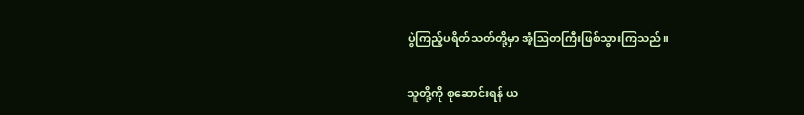ပွဲကြည့်ပရိတ်သတ်တို့မှာ အံ့ဩတကြီးဖြစ်သွားကြသည်။

သူတို့ကို စုဆောင်းရန် ယ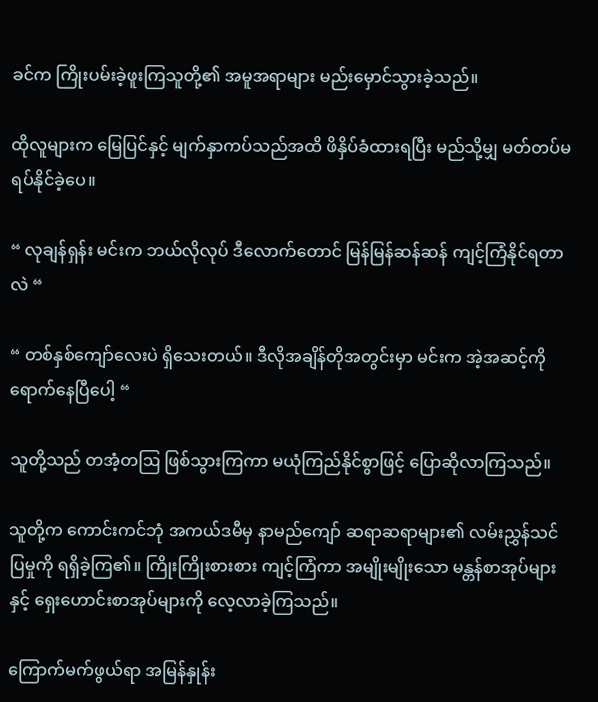ခင်က ကြိုးပမ်းခဲ့ဖူးကြသူတို့၏ အမူအရာများ မည်းမှောင်သွားခဲ့သည်။

ထိုလူများက မြေပြင်နှင့် မျက်နှာကပ်သည်အထိ ဖိနှိပ်ခံထားရပြီး မည်သို့မျှ မတ်တပ်မရပ်နိုင်ခဲ့ပေ။

“ လုချန်ရှန်း မင်းက ဘယ်လိုလုပ် ဒီလောက်တောင် မြန်မြန်ဆန်ဆန် ကျင့်ကြံနိုင်ရတာလဲ “

“ တစ်နှစ်ကျော်လေးပဲ ရှိသေးတယ်။ ဒီလိုအချိန်တိုအတွင်းမှာ မင်းက အဲ့အဆင့်ကို ရောက်နေပြီပေါ့ “

သူတို့သည် တအံ့တဩ ဖြစ်သွားကြကာ မယုံကြည်နိုင်စွာဖြင့် ပြောဆိုလာကြသည်။

သူတို့က ကောင်းကင်ဘုံ အကယ်ဒမီမှ နာမည်ကျော် ဆရာဆရာများ၏ လမ်းညွှန်သင်ပြမှုကို ရရှိခဲ့ကြ၏။ ကြိုးကြိုးစားစား ကျင့်ကြံကာ အမျိုးမျိုးသော မန္တန်စာအုပ်များနှင့် ရှေးဟောင်းစာအုပ်များကို လေ့လာခဲ့ကြသည်။

ကြောက်မက်ဖွယ်ရာ အမြန်နှုန်း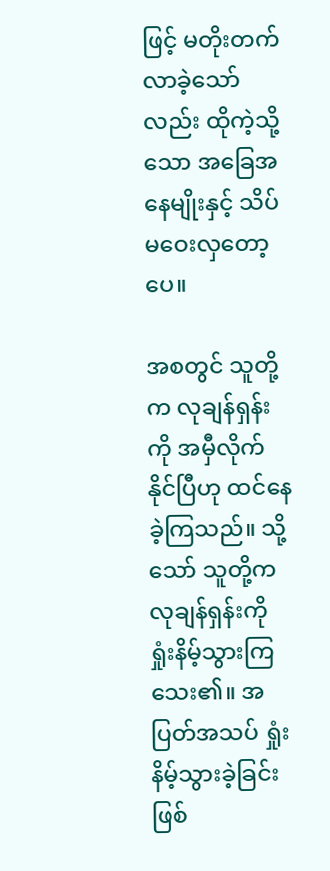ဖြင့် မတိုးတက်လာခဲ့သော်လည်း ထိုကဲ့သို့သော အခြေအနေမျိုးနှင့် သိပ်မဝေးလှတော့ပေ။

အစတွင် သူတို့က လုချန်ရှန်းကို အမှီလိုက်နိုင်ပြီဟု ထင်နေခဲ့ကြသည်။ သို့သော် သူတို့က လုချန်ရှန်းကို ရှုံးနိမ့်သွားကြသေး၏။ အပြတ်အသပ် ရှုံးနိမ့်သွားခဲ့ခြင်းဖြစ်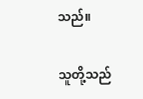သည်။

သူတို့သည်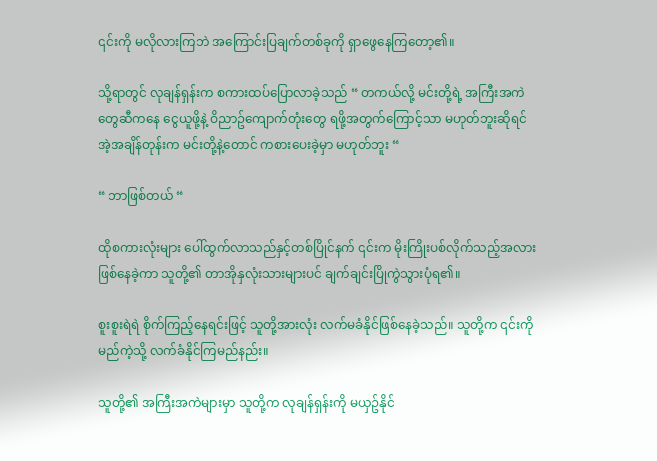၎င်းကို မလိုလားကြဘဲ အကြောင်းပြချက်တစ်ခုကို ရှာဖွေနေကြတော့၏။

သို့ရာတွင် လုချန်ရှန်းက စကားထပ်ပြောလာခဲ့သည် “ တကယ်လို့ မင်းတို့ရဲ့ အကြီးအကဲတွေဆီကနေ ငွေယူဖို့နဲ့ ဝိညာဥ်ကျောက်တုံးတွေ ရဖို့အတွက်ကြောင့်သာ မဟုတ်ဘူးဆိုရင် အဲ့အချိန်တုန်းက မင်းတို့နဲ့တောင် ကစားပေးခဲ့မှာ မဟုတ်ဘူး “

“ ဘာဖြစ်တယ် “

ထိုစကားလုံးများ ပေါ်ထွက်လာသည်နှင့်တစ်ပြိုင်နက် ၎င်းက မိုးကြိုးပစ်လိုက်သည့်အလား ဖြစ်နေခဲ့ကာ သူတို့၏ တာအိုနှလုံးသားများပင် ချက်ချင်းပြိုကွဲသွားပုံရ၏။

စူးစူးရဲရဲ စိုက်ကြည့်နေရင်းဖြင့် သူတို့အားလုံး လက်မခံနိုင်ဖြစ်နေခဲ့သည်။ သူတို့က ၎င်းကို မည်ကဲ့သို့ လက်ခံနိုင်ကြမည်နည်း။

သူတို့၏ အကြီးအကဲများမှာ သူတို့က လုချန်ရှန်းကို မယှဥ်နိုင်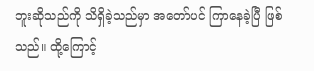ဘူးဆိုသည်ကို သိရှိခဲ့သည်မှာ အတော်ပင် ကြာနေခဲ့ပြီ ဖြစ်သည်။ ထို့ကြောင့်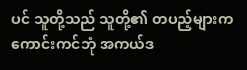ပင် သူတို့သည် သူတို့၏ တပည့်များက ကောင်းကင်ဘုံ အကယ်ဒ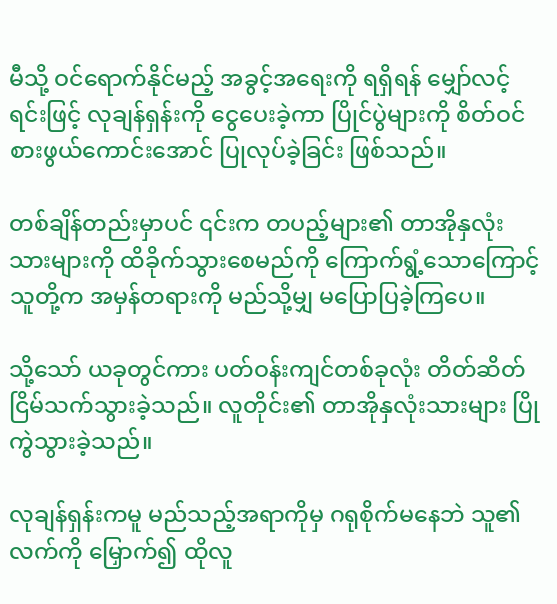မီသို့ ဝင်ရောက်နိုင်မည့် အခွင့်အရေးကို ရရှိရန် မျှော်လင့်ရင်းဖြင့် လုချန်ရှန်းကို ငွေပေးခဲ့ကာ ပြိုင်ပွဲများကို စိတ်ဝင်စားဖွယ်ကောင်းအောင် ပြုလုပ်ခဲ့ခြင်း ဖြစ်သည်။

တစ်ချိန်တည်းမှာပင် ၎င်းက တပည့်များ၏ တာအိုနှလုံးသားများကို ထိခိုက်သွားစေမည်ကို ကြောက်ရွံ့သောကြောင့် သူတို့က အမှန်တရားကို မည်သို့မျှ မပြောပြခဲ့ကြပေ။

သို့သော် ယခုတွင်ကား ပတ်ဝန်းကျင်တစ်ခုလုံး တိတ်ဆိတ်ငြိမ်သက်သွားခဲ့သည်။ လူတိုင်း၏ တာအိုနှလုံးသားများ ပြိုကွဲသွားခဲ့သည်။

လုချန်ရှန်းကမူ မည်သည့်အရာကိုမှ ဂရုစိုက်မနေဘဲ သူ၏လက်ကို မြှောက်၍ ထိုလူ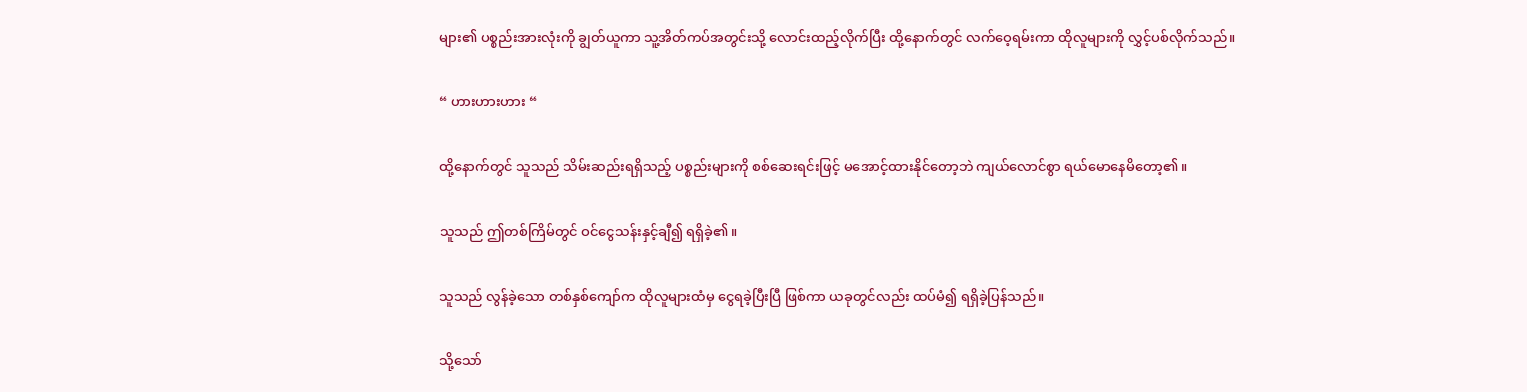များ၏ ပစ္စည်းအားလုံးကို ချွတ်ယူကာ သူ့အိတ်ကပ်အတွင်းသို့ လောင်းထည့်လိုက်ပြီး ထို့နောက်တွင် လက်ဝေ့ရမ်းကာ ထိုလူများကို လွှင့်ပစ်လိုက်သည်။

“ ဟားဟားဟား “

ထို့နောက်တွင် သူသည် သိမ်းဆည်းရရှိသည့် ပစ္စည်းများကို စစ်ဆေးရင်းဖြင့် မအောင့်ထားနိုင်တော့ဘဲ ကျယ်လောင်စွာ ရယ်မောနေမိတော့၏။

သူသည် ဤတစ်ကြိမ်တွင် ဝင်ငွေသန်းနှင့်ချီ၍ ရရှိခဲ့၏။

သူသည် လွန်ခဲ့သော တစ်နှစ်ကျော်က ထိုလူများထံမှ ငွေရခဲ့ပြီးပြီ ဖြစ်ကာ ယခုတွင်လည်း ထပ်မံ၍ ရရှိခဲ့ပြန်သည်။

သို့သော်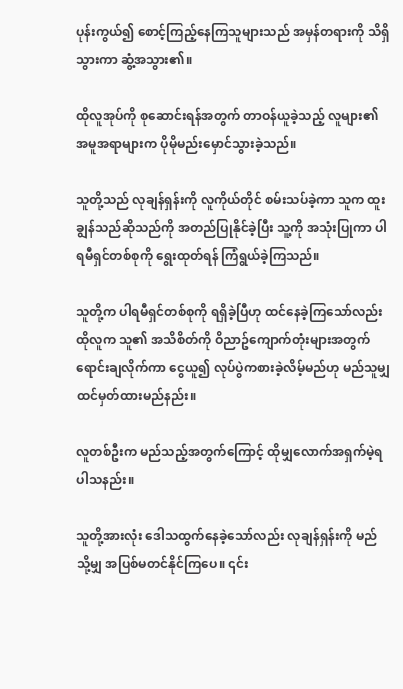ပုန်းကွယ်၍ စောင့်ကြည့်နေကြသူများသည် အမှန်တရားကို သိရှိသွားကာ ဆွံ့အသွား၏။

ထိုလူအုပ်ကို စုဆောင်းရန်အတွက် တာဝန်ယူခဲ့သည့် လူများ၏ အမူအရာများက ပိုမိုမည်းမှောင်သွားခဲ့သည်။

သူတို့သည် လုချန်ရှန်းကို လူကိုယ်တိုင် စမ်းသပ်ခဲ့ကာ သူက ထူးချွန်သည်ဆိုသည်ကို အတည်ပြုနိုင်ခဲ့ပြီး သူ့ကို အသုံးပြုကာ ပါရမီရှင်တစ်စုကို ရွေးထုတ်ရန် ကြံရွယ်ခဲ့ကြသည်။

သူတို့က ပါရမီရှင်တစ်စုကို ရရှိခဲ့ပြီဟု ထင်နေခဲ့ကြသော်လည်း ထိုလူက သူ၏ အသိစိတ်ကို ဝိညာဥ်ကျောက်တုံးများအတွက် ရောင်းချလိုက်ကာ ငွေယူ၍ လုပ်ပွဲကစားခဲ့လိမ့်မည်ဟု မည်သူမျှ ထင်မှတ်ထားမည်နည်း။

လူတစ်ဦးက မည်သည့်အတွက်ကြောင့် ထိုမျှလောက်အရှက်မဲ့ရပါသနည်း။

သူတို့အားလုံး ဒေါသထွက်နေခဲ့သော်လည်း လုချန်ရှန်းကို မည်သို့မျှ အပြစ်မတင်နိုင်ကြပေ။ ၎င်း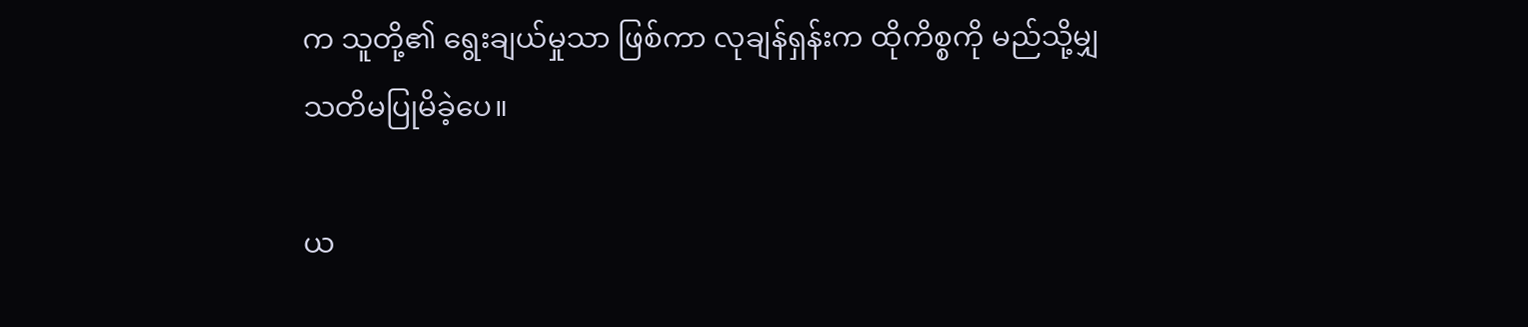က သူတို့၏ ရွေးချယ်မှုသာ ဖြစ်ကာ လုချန်ရှန်းက ထိုကိစ္စကို မည်သို့မျှ သတိမပြုမိခဲ့ပေ။

ယ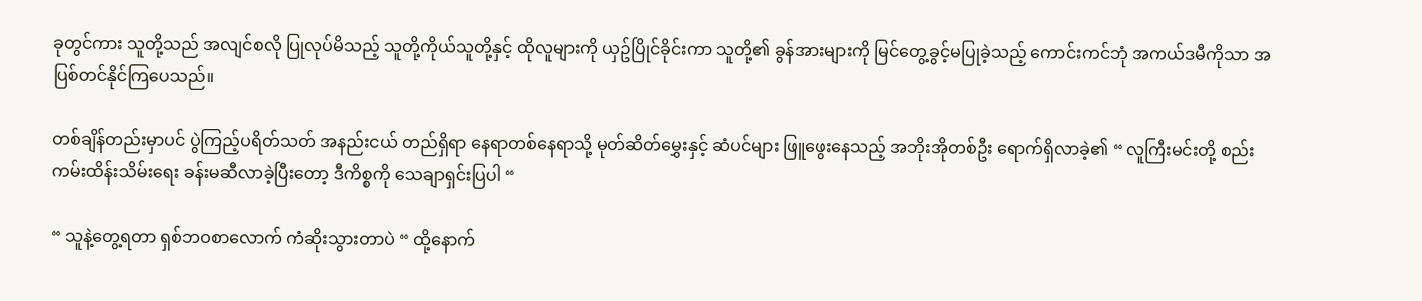ခုတွင်ကား သူတို့သည် အလျင်စလို ပြုလုပ်မိသည့် သူတို့ကိုယ်သူတို့နှင့် ထိုလူများကို ယှဥ်ပြိုင်ခိုင်းကာ သူတို့၏ ခွန်အားများကို မြင်တွေ့ခွင့်မပြုခဲ့သည့် ကောင်းကင်ဘုံ အကယ်ဒမီကိုသာ အပြစ်တင်နိုင်ကြပေသည်။

တစ်ချိန်တည်းမှာပင် ပွဲကြည့်ပရိတ်သတ် အနည်းငယ် တည်ရှိရာ နေရာတစ်နေရာသို့ မုတ်ဆိတ်မွှေးနှင့် ဆံပင်များ ဖြူဖွေးနေသည့် အဘိုးအိုတစ်ဦး ရောက်ရှိလာခဲ့၏ “ လူကြီးမင်းတို့ စည်းကမ်းထိန်းသိမ်းရေး ခန်းမဆီလာခဲ့ပြီးတော့ ဒီကိစ္စကို သေချာရှင်းပြပါ “

“ သူနဲ့တွေ့ရတာ ရှစ်ဘဝစာလောက် ကံဆိုးသွားတာပဲ “ ထို့နောက်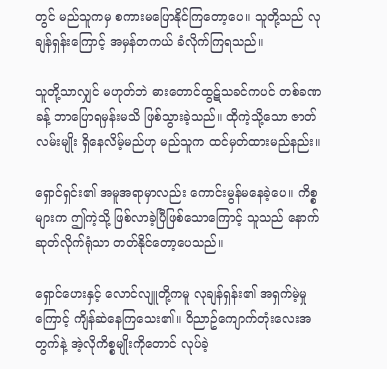တွင် မည်သူကမှ စကားမပြောနိုင်ကြတော့ပေ။ သူတို့သည် လုချန်ရှန်းကြောင့် အမှန်တကယ် ခံလိုက်ကြရသည်။

သူတို့သာလျှင် မဟုတ်ဘဲ ဓားတောင်ထွဋ်သခင်ကပင် တစ်ခဏခန့် ဘာပြောရမှန်းမသိ ဖြစ်သွားခဲ့သည်။ ထိုကဲ့သို့သော ဇာတ်လမ်းမျိုး ရှိနေလိမ့်မည်ဟု မည်သူက ထင်မှတ်ထားမည်နည်း။

ရှောင်ရှင်း၏ အမူအရာမှာလည်း ကောင်းမွန်မနေခဲ့ပေ။ ကိစ္စများက ဤကဲ့သို့ ဖြစ်လာခဲ့ပြီဖြစ်သောကြောင့် သူသည် နောက်ဆုတ်လိုက်ရုံသာ တတ်နိုင်တော့ပေသည်။

ရှောင်ဟေးနှင့် လောင်လျူတို့ကမူ လုချန်ရှန်း၏ အရှက်မဲ့မှုကြောင့် ကျိန်ဆဲနေကြသေး၏။ ဝိညာဥ်ကျောက်တုံးလေးအတွက်နဲ့ အဲ့လိုကိစ္စမျိုးကိုတောင် လုပ်ခဲ့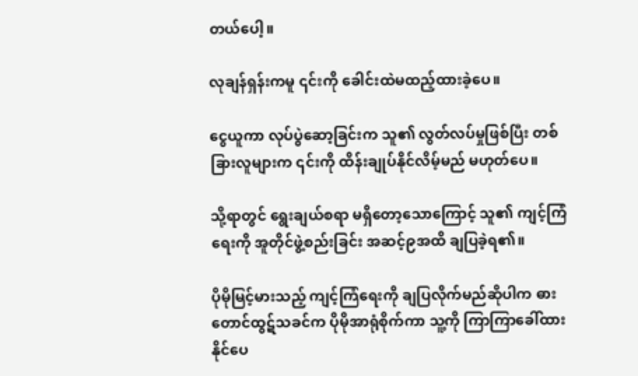တယ်ပေါ့။

လုချန်ရှန်းကမူ ၎င်းကို ခေါင်းထဲမထည့်ထားခဲ့ပေ။

ငွေယူကာ လုပ်ပွဲဆော့ခြင်းက သူ၏ လွတ်လပ်မှုဖြစ်ပြီး တစ်ခြားလူများက ၎င်းကို ထိန်းချုပ်နိုင်လိမ့်မည် မဟုတ်ပေ။

သို့ရာတွင် ရွေးချယ်စရာ မရှိတော့သောကြောင့် သူ၏ ကျင့်ကြံရေးကို အူတိုင်ဖွဲ့စည်းခြင်း အဆင့်၉အထိ ချပြခဲ့ရ၏။

ပိုမိုမြင့်မားသည့် ကျင့်ကြံရေးကို ချပြလိုက်မည်ဆိုပါက ဓားတောင်ထွဋ်သခင်က ပိုမိုအာရုံစိုက်ကာ သူ့ကို ကြာကြာခေါ်ထားနိုင်ပေ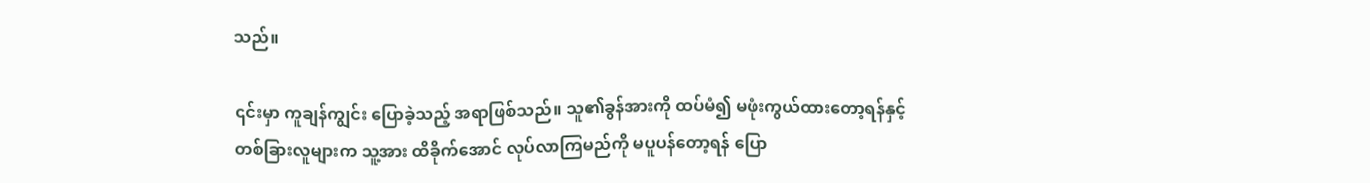သည်။

၎င်းမှာ ကူချန်ကျွင်း ပြောခဲ့သည့် အရာဖြစ်သည်။ သူ၏ခွန်အားကို ထပ်မံ၍ မဖုံးကွယ်ထားတော့ရန်နှင့် တစ်ခြားလူများက သူ့အား ထိခိုက်အောင် လုပ်လာကြမည်ကို မပူပန်တော့ရန် ပြော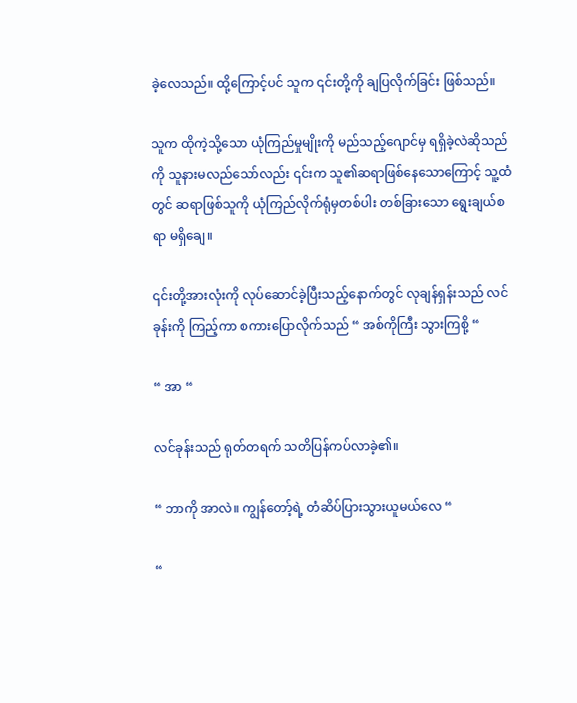ခဲ့လေသည်။ ထို့ကြောင့်ပင် သူက ၎င်းတို့ကို ချပြလိုက်ခြင်း ဖြစ်သည်။

သူက ထိုကဲ့သို့သော ယုံကြည်မှုမျိုးကို မည်သည့်‌ဂျောင်မှ ရရှိခဲ့လဲဆိုသည်ကို သူနားမလည်သော်လည်း ၎င်းက သူ၏ဆရာဖြစ်နေသောကြောင့် သူ့ထံတွင် ဆရာဖြစ်သူကို ယုံကြည်လိုက်ရုံမှတစ်ပါး တစ်ခြားသော ရွေးချယ်စရာ မရှိချေ။

၎င်းတို့အားလုံးကို လုပ်ဆောင်ခဲ့ပြီးသည့်နောက်တွင် လုချန်ရှန်းသည် လင်ခုန်းကို ကြည့်ကာ စကားပြောလိုက်သည် “ အစ်ကိုကြီး သွားကြစို့ “

“ အာ “

လင်ခုန်းသည် ရုတ်တရက် သတိပြန်ကပ်လာခဲ့၏။

“ ဘာကို အာလဲ။ ကျွန်တော့်ရဲ့ တံဆိပ်ပြားသွားယူမယ်လေ “

“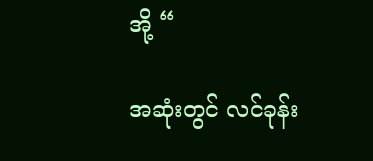အို့ “

အဆုံးတွင် လင်ခုန်း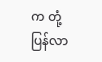က တုံ့ပြန်လာ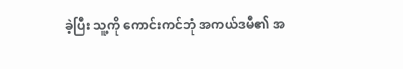ခဲ့ပြီး သူ့ကို ကောင်းကင်ဘုံ အကယ်ဒမီ၏ အ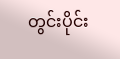တွင်းပိုင်း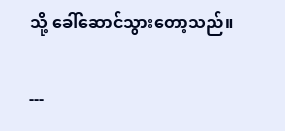သို့ ခေါ်ဆောင်သွားတော့သည်။

---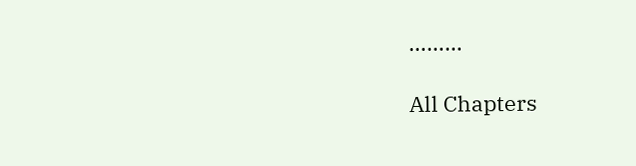………

All Chapters